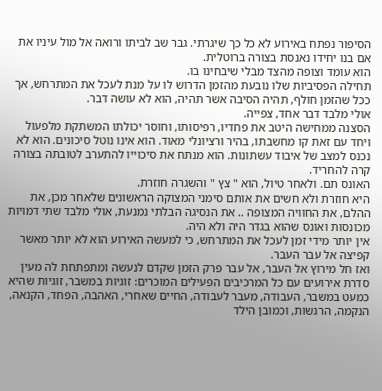הסיפור נפתח באירוע לא כל כך שיגרתי. גבר שב לביתו ורואה אל מול עיניו את אם בנו יחידו נאנסת בצורה ברוטלית.
הוא עומד וצופה מהצד מבלי שיבחינו בו.
תחילה הפסיביות שלו נובעת מהזמן הדרוש לו על מנת לעכל את המתרחש, אך ככל שהזמן חולף, תהיה הסיבה אשר תהיה, הוא לא עושה דבר.
אולי מלבד דבר אחד, צפייה.
הסצנה ממחישה היטב את פחדיו, רפיסותו, וחוסר יכולתו המשתקת מלפעול ויחד עם זאת קו מחשבתו, בהיר ורציונלי מאוד. הוא אינו נוטל סיכונים. הוא לא נכנס למצב של איבוד עשתונות. הוא מנתח את סיכוייו להתערב לטובתה בצורה קרה להחריד.
האונס תם. ולאחר טיול, הוא " צץ " והשגרה חוזרת.
היא חוזרת ולא חשים את אותם סימני המצוקה הראשונים שלאחר מכן, את ההלם, את החוויה המצופה .. את הנסיגה הבלתי נמנעת, אולי מלבד שתי דמויות מכונסות ואונס שהוא בגדר היה ולא היה.
אין יותר מידי זמן לעכל את המתרחש, כי למעשה האירוע הוא לא יותר מאשר קפיצה אל עבר העבר.
ואז חל מירוץ אל העבר, אל עבר פרק הזמן שקדם לנעשה ומתפתחת לה מעין סדרת אירועים עם כל המרכיבים הפעילים המוכרים: זוגיות במשבר, זוגיות שהיא כמעט במשבר, העבודה, מעבר לעבודה, החיים שאחרי, האהבה, הפחד, הקנאה, הנקמה, הרגשות, וכמובן הילד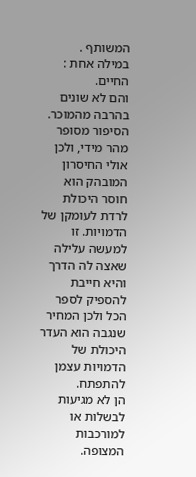המשותף .
במילה אחת : החיים.
והם לא שונים בהרבה מהמוכר.
הסיפור מסופר מהר מידי, ולכן אולי החיסרון המובהק הוא חוסר היכולת לרדת לעומקן של הדמויות. זו למעשה עלילה שאצה לה הדרך והיא חייבת להספיק לספר הכל ולכן המחיר שנגבה הוא העדר היכולת של הדמויות עצמן להתפתח.
הן לא מגיעות לבשלות או למורכבות המצופה.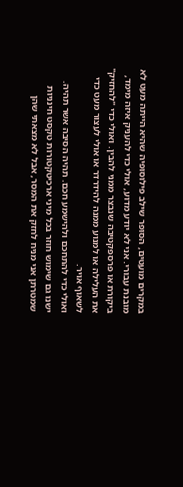במקרים מועטים, הסופר שילב פילוסופיה שהיא הייתה מעט לא מובנת עבורי. אני לא יודע מדוע, אולי כדי להעניק איזה מימד, ביקורת או פרספקטיבה שנבצר ממני להבין. ואולי כדי "להחזיק" את העלילה או למנוע ממנה להידרדר או אולי לעצור מעט כדי לשאוף אויר.
ואולי כדי להתחכם ולהישמע חכם. תהיה הסיבה אשר תהיה.
ישנו גם שימוש חוזר בכל מיני ארכיטקטורות טקסט חינניות שמטרתן אני מניח לחזק את המסר, אבל לא מצאתי שהן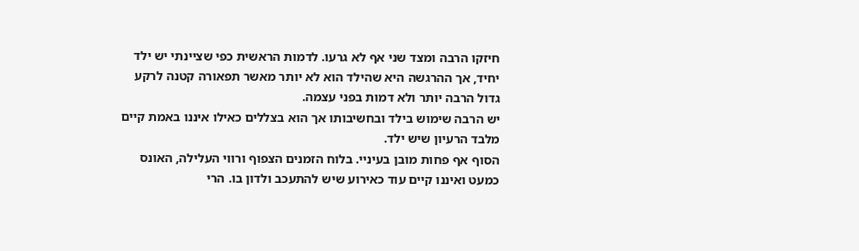חיזקו הרבה ומצד שני אף לא גרעו. לדמות הראשית כפי שציינתי יש ילד יחיד, אך ההרגשה היא שהילד הוא לא יותר מאשר תפאורה קטנה לרקע גדול הרבה יותר ולא דמות בפני עצמה.
יש הרבה שימוש בילד ובחשיבותו אך הוא בצללים כאילו איננו באמת קיים מלבד הרעיון שיש ילד.
הסוף אף פחות מובן בעיניי. בלוח הזמנים הצפוף ורווי העלילה, האונס כמעט ואיננו קיים עוד כאירוע שיש להתעכב ולדון בו. הרי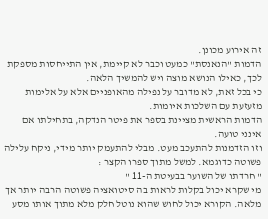זה אירוע מכונן.
הדמות "הנאנסת" כמעט וכבר לא קיימת, אין התייחסות מספקת לכך, כאילו הנושא מוצה ויש להמשיך הלאה.
כי בכל זאת, לא מדובר על נפילה מהאופניים אלא על אלימות מזעזעת עם השלכות איומות.
הדמות הראשית מציינת בספר את פיטר הנדקה, בתחילתו אם אינני טועה.
וזו הזדמנות להתעכב מעט. מבלי להתעמק יותר מידי, ניקח עלילה פשוטה כדוגמא. למשל מתוך ספרו הקצר :
" חרדתו של השוער בבעיטת ה-11 "
מי שקרא יכול בקלות לראות בה סיטואציה פשוטה הרבה יותר אך מלאה. הקורא יכול לחוש שהוא נוטל חלק מלא מתוך אותו מסע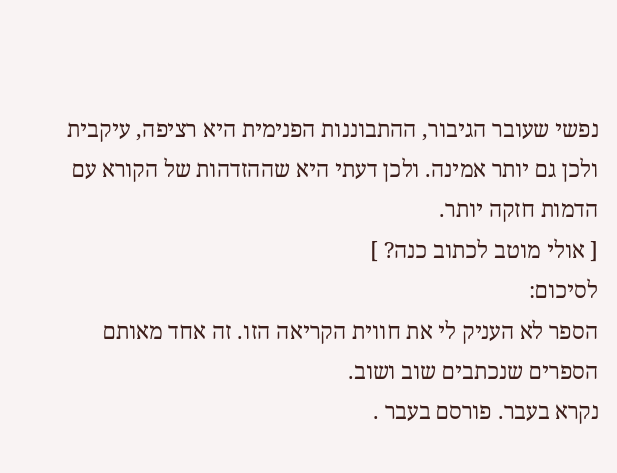נפשי שעובר הגיבור, ההתבוננות הפנימית היא רציפה, עיקבית ולכן גם יותר אמינה. ולכן דעתי היא שההזדהות של הקורא עם הדמות חזקה יותר.
[ אולי מוטב לכתוב כנה? ]
לסיכום:
הספר לא העניק לי את חווית הקריאה הזו. זה אחד מאותם הספרים שנכתבים שוב ושוב.
נקרא בעבר. פורסם בעבר .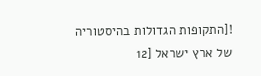![התקופות הגדולות בהיסטוריה של ארץ ישראל [12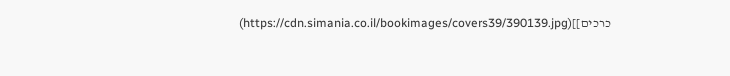כרכים]](https://cdn.simania.co.il/bookimages/covers39/390139.jpg)